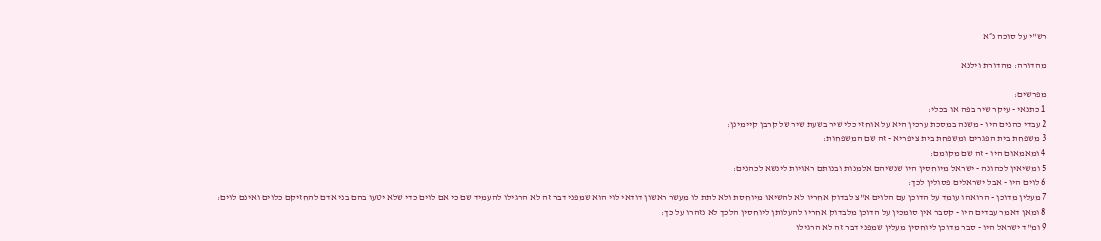רש"י על סוכה נ״א

מהדורה: מהדורת וילנא

מפרשים:
1 כתנאי - עיקר שיר בפה או בכלי:
2 עבדי כהנים היו - משנה במסכת ערכין היא על אוחזי כלי שיר בשעת שיר של קרבן קיימינן:
3 משפחת בית הפגרים ומשפחת בית ציפריא - זה שם המשפחות:
4 ומאמאום היו - זה שם מקומם:
5 ומשיאין לכהונה - ישראל מיוחסין היו שנשיהם אלמנות ובנותם ראויות לינשא לכהנים:
6 לוים היו - אבל ישראלים פסולין לכך:
7 מעלין מדוכן - הרואהו עומד על הדוכן עם הלוים א"צ לבדוק אחריו לא להשיאו מיוחסת ולא לתת לו מעשר ראשון דודאי לוי הוא שמפני דבר זה לא הרגילו להעמיד שם כי אם לוים כדי שלא יטעו בהם בני אדם להחזיקם כלוים ואינם לוים:
8 ומאן דאמר עבדים היו - קסבר אין סומכין על הדוכן מלבדוק אחריו להעלותן ליוחסין הלכך לא נזהרו על כך:
9 ומ"ד ישראל היו - סבר מדוכן ליוחסין מעלין שמפני דבר זה לא הרגילו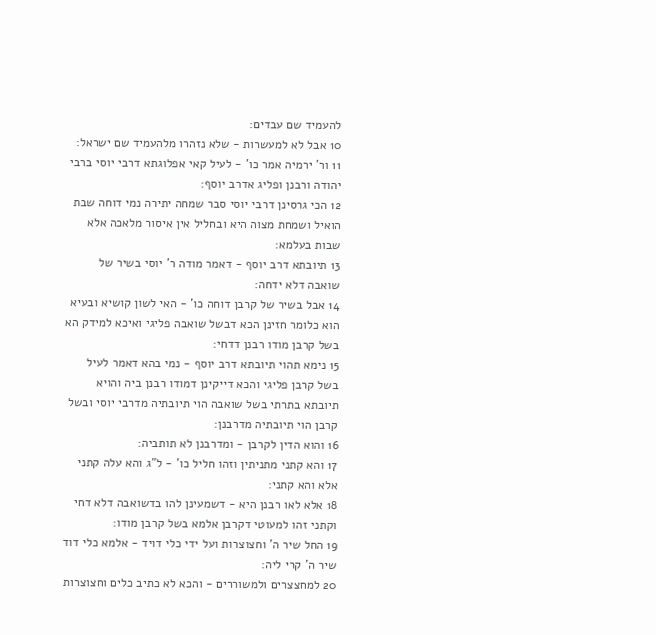להעמיד שם עבדים:
10 אבל לא למעשרות - שלא נזהרו מלהעמיד שם ישראל:
11 ור' ירמיה אמר כו' - לעיל קאי אפלוגתא דרבי יוסי ברבי יהודה ורבנן ופליג אדרב יוסף:
12 הכי גרסינן דרבי יוסי סבר שמחה יתירה נמי דוחה שבת הואיל ושמחת מצוה היא ובחליל אין איסור מלאכה אלא שבות בעלמא:
13 תיובתא דרב יוסף - דאמר מודה ר' יוסי בשיר של שואבה דלא ידחה:
14 אבל בשיר של קרבן דוחה כו' - האי לשון קושיא ובעיא הוא כלומר חזינן הכא דבשל שואבה פליגי ואיכא למידק הא בשל קרבן מודו רבנן דדחי:
15 נימא תהוי תיובתא דרב יוסף - נמי בהא דאמר לעיל בשל קרבן פליגי והכא דייקינן דמודו רבנן ביה והויא תיובתא בתרתי בשל שואבה הוי תיובתיה מדרבי יוסי ובשל קרבן הוי תיובתיה מדרבנן:
16 והוא הדין לקרבן - ומדרבנן לא תותביה:
17 והא קתני מתניתין וזהו חליל כו' - ל"ג והא עלה קתני אלא והא קתני:
18 אלא לאו רבנן היא - דשמעינן להו בדשואבה דלא דחי וקתני זהו למעוטי דקרבן אלמא בשל קרבן מודו:
19 החל שיר ה' וחצוצרות ועל ידי כלי דויד - אלמא כלי דוד שיר ה' קרי ליה:
20 למחצצרים ולמשוררים - והכא לא כתיב כלים וחצוצרות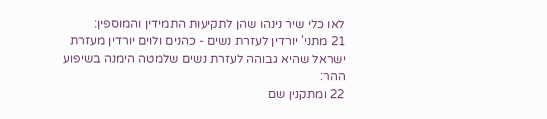לאו כלי שיר נינהו שהן לתקיעות התמידין והמוספין:
21 מתני' יורדין לעזרת נשים - כהנים ולוים יורדין מעזרת ישראל שהיא גבוהה לעזרת נשים שלמטה הימנה בשיפוע ההר:
22 ומתקנין שם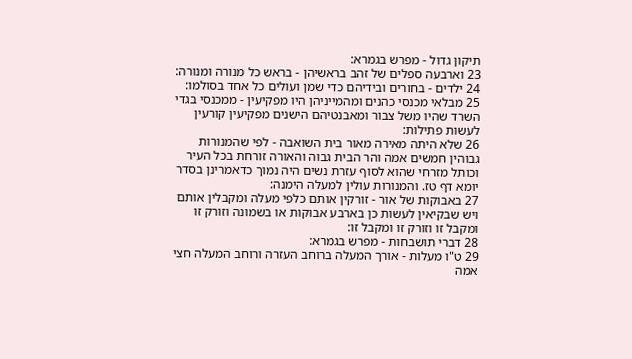תיקון גדול - מפרש בגמרא:
23 וארבעה ספלים של זהב בראשיהן - בראש כל מנורה ומנורה:
24 ילדים - בחורים ובידיהם כדי שמן ועולים כל אחד בסולמו:
25 מבלאי מכנסי כהנים ומהמייניהן היו מפקיעין - ממכנסי בגדי השרד שהיו משל צבור ומאבנטיהם הישנים מפקיעין קורעין לעשות פתילות:
26 שלא היתה מאירה מאור בית השואבה - לפי שהמנורות גבוהין חמשים אמה והר הבית גבוה והאורה זורחת בכל העיר וכותל מזרחי שהוא לסוף עזרת נשים היה נמוך כדאמרינן בסדר יומא דף טז. והמנורות עולין למעלה הימנה:
27 באבוקות של אור - זורקין אותם כלפי מעלה ומקבלין אותם ויש שבקיאין לעשות כן בארבע אבוקות או בשמונה וזורק זו ומקבל זו וזורק זו ומקבל זו:
28 דברי תושבחות - מפרש בגמרא:
29 ט"ו מעלות - אורך המעלה ברוחב העזרה ורוחב המעלה חצי אמה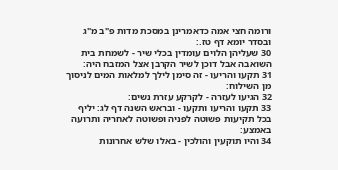ורומה חצי אמה כדאמרינן במסכת מדות פ"ב מ"ג ובסדר יומא דף טז.:
30 שעליהן הלוים עומדין בכלי שיר - לשמחת בית השואבה אבל דוכן לשיר הקרבן אצל המזבח היה:
31 תקעו והריעו - זה סימן לילך למלאות המים לניסוך מן השילוח:
32 הגיעו לעזרה - לקרקע עזרת נשים:
33 תקעו והריעו ותקעו - ובראש השנה דף לג: יליף בכל תקיעות פשוטה לפניה ופשוטה לאחריה ותרועה באמצע:
34 והיו תוקעין והולכין - באלו שלש אחרונות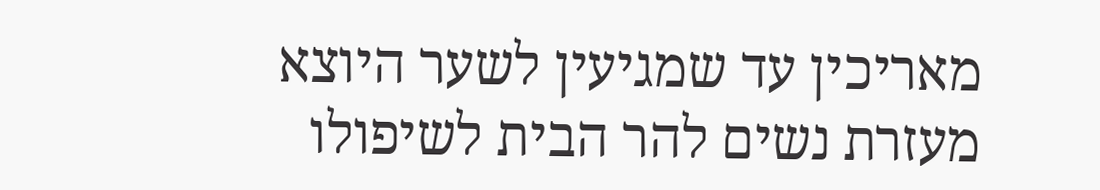מאריכין עד שמגיעין לשער היוצא מעזרת נשים להר הבית לשיפולו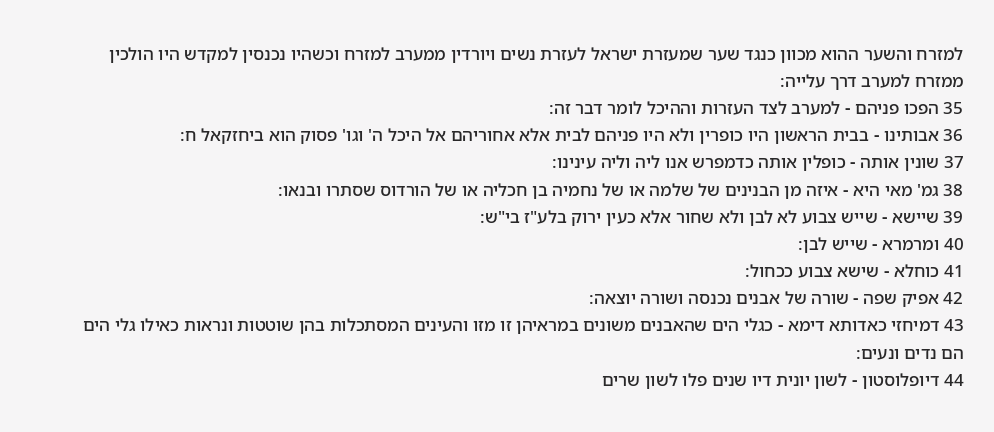למזרח והשער ההוא מכוון כנגד שער שמעזרת ישראל לעזרת נשים ויורדין ממערב למזרח וכשהיו נכנסין למקדש היו הולכין ממזרח למערב דרך עלייה:
35 הפכו פניהם - למערב לצד העזרות וההיכל לומר דבר זה:
36 אבותינו - בבית הראשון היו כופרין ולא היו פניהם לבית אלא אחוריהם אל היכל ה' וגו' פסוק הוא ביחזקאל ח:
37 שונין אותה - כופלין אותה כדמפרש אנו ליה וליה עינינו:
38 גמ' מאי היא - איזה מן הבנינים של שלמה או של נחמיה בן חכליה או של הורדוס שסתרו ובנאו:
39 שיישא - שייש צבוע לא לבן ולא שחור אלא כעין ירוק בלע"ז בי"ש:
40 ומרמרא - שייש לבן:
41 כוחלא - שישא צבוע ככחול:
42 אפיק שפה - שורה של אבנים נכנסה ושורה יוצאה:
43 דמיחזי כאדותא דימא - כגלי הים שהאבנים משונים במראיהן זו מזו והעינים המסתכלות בהן שוטטות ונראות כאילו גלי הים הם נדים ונעים:
44 דיופלוסטון - לשון יונית דיו שנים פלו לשון שרים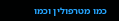כמו מטרפולין וכמו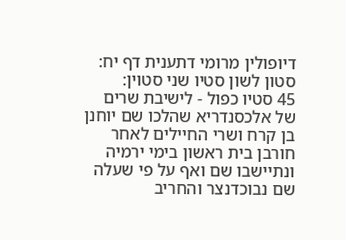דיופולין מרומי דתענית דף יח: סטון לשון סטיו שני סטוין:
45 סטיו כפול - לישיבת שרים של אלכסנדריא שהלכו שם יוחנן בן קרח ושרי החיילים לאחר חורבן בית ראשון בימי ירמיה ונתיישבו שם ואף על פי שעלה שם נבוכדנצר והחריב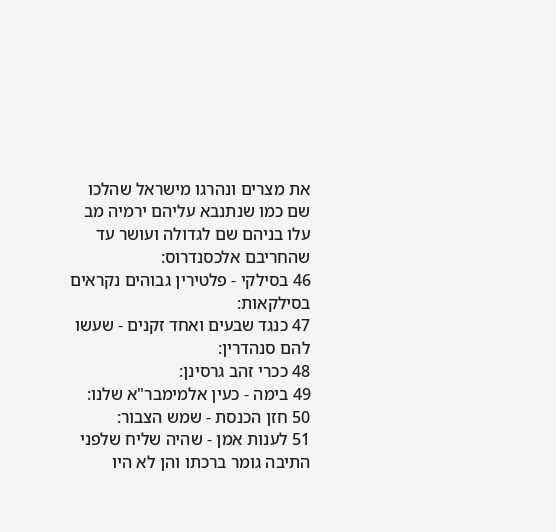את מצרים ונהרגו מישראל שהלכו שם כמו שנתנבא עליהם ירמיה מב עלו בניהם שם לגדולה ועושר עד שהחריבם אלכסנדרוס:
46 בסילקי - פלטירין גבוהים נקראים בסילקאות:
47 כנגד שבעים ואחד זקנים - שעשו להם סנהדרין:
48 ככרי זהב גרסינן:
49 בימה - כעין אלמימבר"א שלנו:
50 חזן הכנסת - שמש הצבור:
51 לענות אמן - שהיה שליח שלפני התיבה גומר ברכתו והן לא היו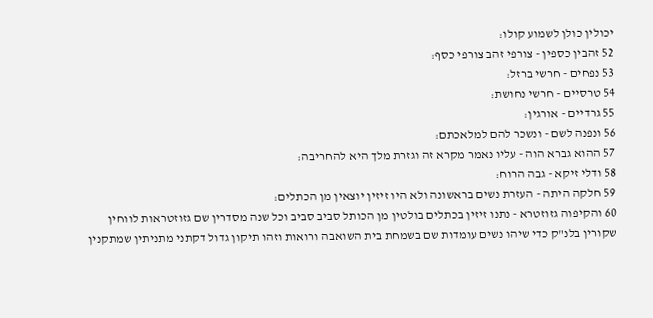יכולין כולן לשמוע קולו:
52 זהבין כספין - צורפי זהב צורפי כסף:
53 נפחים - חרשי ברזל:
54 טרסיים - חרשי נחושת:
55 גרדיים - אורגין:
56 ונפנה לשם - ונשכר להם למלאכתם:
57 ההוא גברא הוה - עליו נאמר מקרא זה וגזרת מלך היא להחריבה:
58 ודלי זיקא - גבה הרוח:
59 חלקה היתה - העזרת נשים בראשונה ולא היו זיזין יוצאין מן הכתלים:
60 והקיפוה גזוזטרא - נתנו זיזין בכתלים בולטין מן הכותל סביב סביב וכל שנה מסדרין שם גזוזטראות לווחין שקורין בלנ"ק כדי שיהו נשים עומדות שם בשמחת בית השואבה ורואות וזהו תיקון גדול דקתני מתניתין שמתקנין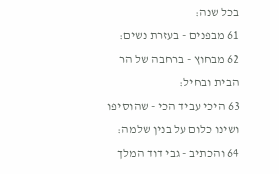בכל שנה:
61 מבפנים - בעזרת נשים:
62 מבחוץ - ברחבה של הר הבית ובחיל:
63 היכי עביד הכי - שהוסיפו ושינו כלום על בנין שלמה:
64 והכתיב - גבי דוד המלך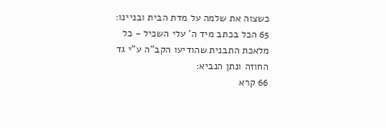כשצוה את שלמה על מדת הבית ובניינו:
65 הכל בכתב מיד ה' עלי השכיל - כל מלאכת התבנית שהודיעו הקב"ה ע"י גד החוזה ונתן הנביא:
66 קרא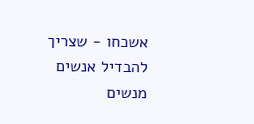אשכחו - שצריך להבדיל אנשים מנשים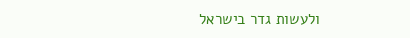ולעשות גדר בישראל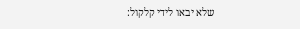שלא יבאו לידי קלקול: